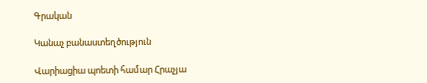Գրական

Կանաչ բանաստեղծություն

Վարիացիա պոետի համար Հրաչյա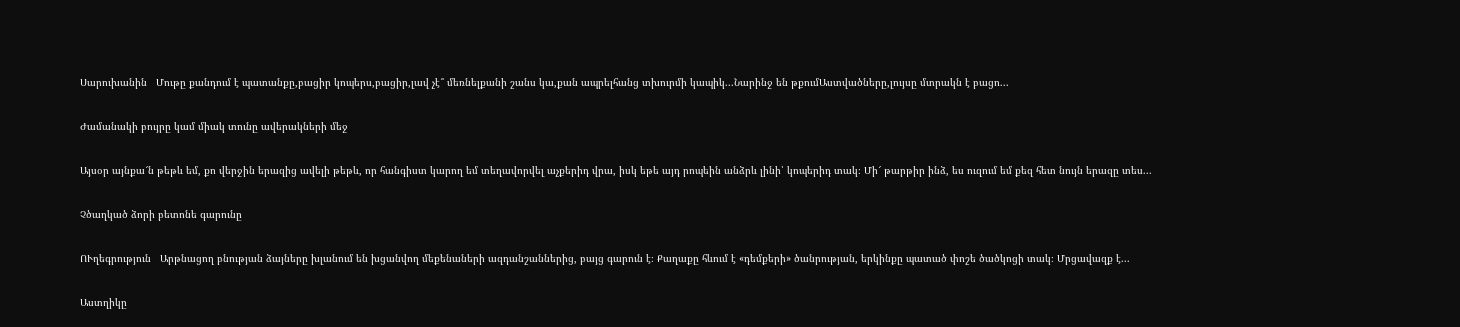Սարուխանին   Մութը քանդում է պատանքը,բացիր կոպերս,բացիր,լավ չէ՞ մեռնելքանի շանս կա,քան ապրելհանց տխուրմի կապիկ...Նարինջ են թքումԱստվածները,լույսը մտրակն է բացո...

Ժամանակի բույրը կամ միակ տունը ավերակների մեջ

Այսօր այնքա՜ն թեթև եմ, քո վերջին երազից ավելի թեթև, որ հանգիստ կարող եմ տեղավորվել աչքերիդ վրա, իսկ եթե այդ րոպեին անձրև լինի՝ կոպերիդ տակ։ Մի՜ թարթիր ինձ, ես ուզում եմ քեզ հետ նույն երազը տես...

Չծաղկած ձորի բետոնե գարունը

ՈՒղեգրություն   Արթնացող բնության ձայները խլանում են խցանվող մեքենաների ազդանշաններից, բայց գարուն է։ Քաղաքը հևում է «դեմքերի» ծանրության, երկինքը պատած փոշե ծածկոցի տակ։ Մրցավազք է...

Աստղիկը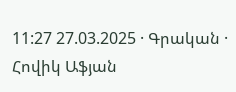11:27 27.03.2025 · Գրական · Հովիկ Աֆյան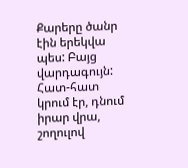Քարերը ծանր էին երեկվա պես: Բայց վարդագույն: Հատ-հատ կրում էր, դնում իրար վրա, շողուլով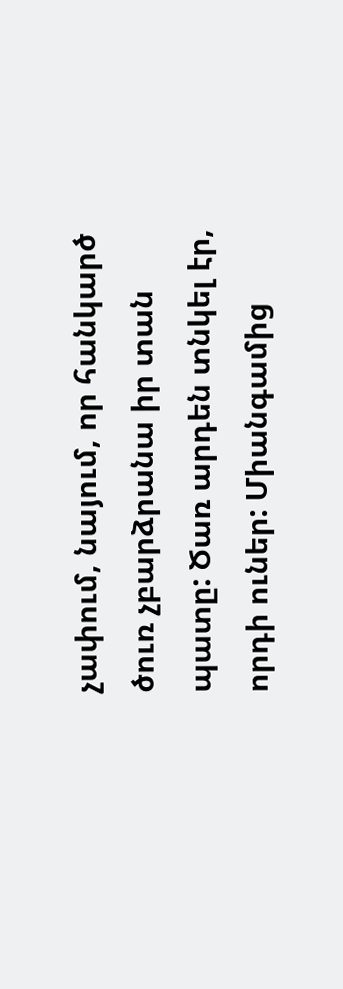չափում, նայում, որ հանկարծ ծուռ չբարձրանա իր տան պատը: Ծառ արդեն տնկել էր, որդի ուներ: Միանգամից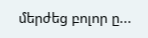մերժեց բոլոր ը...